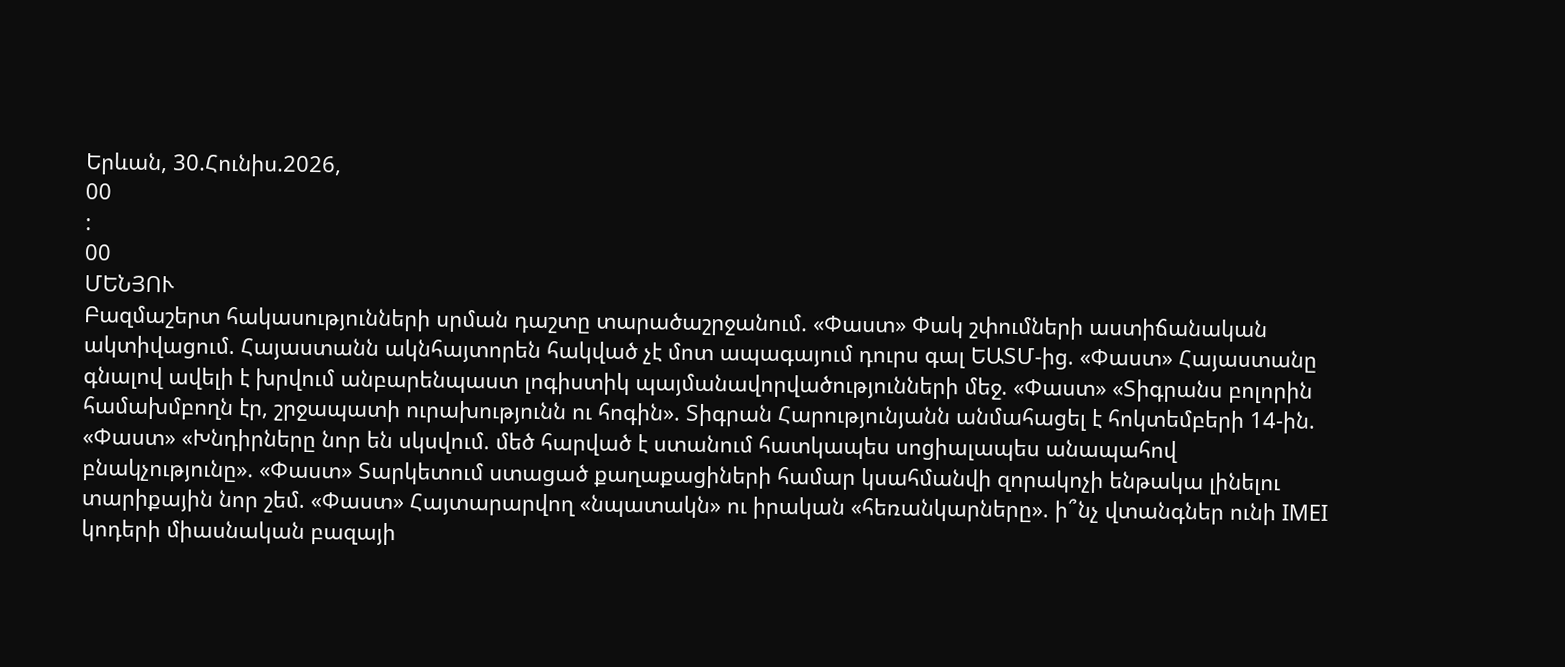Երևան, 30.Հունիս.2026,
00
:
00
ՄԵՆՅՈՒ
Բազմաշերտ հակասությունների սրման դաշտը տարածաշրջանում. «Փաստ» Փակ շփումների աստիճանական ակտիվացում. Հայաստանն ակնհայտորեն հակված չէ մոտ ապագայում դուրս գալ ԵԱՏՄ-ից. «Փաստ» Հայաստանը գնալով ավելի է խրվում անբարենպաստ լոգիստիկ պայմանավորվածությունների մեջ. «Փաստ» «Տիգրանս բոլորին համախմբողն էր, շրջապատի ուրախությունն ու հոգին». Տիգրան Հարությունյանն անմահացել է հոկտեմբերի 14-ին. «Փաստ» «Խնդիրները նոր են սկսվում. մեծ հարված է ստանում հատկապես սոցիալապես անապահով բնակչությունը». «Փաստ» Տարկետում ստացած քաղաքացիների համար կսահմանվի զորակոչի ենթակա լինելու տարիքային նոր շեմ. «Փաստ» Հայտարարվող «նպատակն» ու իրական «հեռանկարները». ի՞նչ վտանգներ ունի IMEI կոդերի միասնական բազայի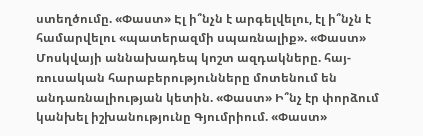ստեղծումը. «Փաստ» Էլ ի՞նչն է արգելվելու, էլ ի՞նչն է համարվելու «պատերազմի սպառնալիք». «Փաստ» Մոսկվայի աննախադեպ կոշտ ազդակները. հայ-ռուսական հարաբերությունները մոտենում են անդառնալիության կետին. «Փաստ» Ի՞նչ էր փորձում կանխել իշխանությունը Գյումրիում. «Փաստ»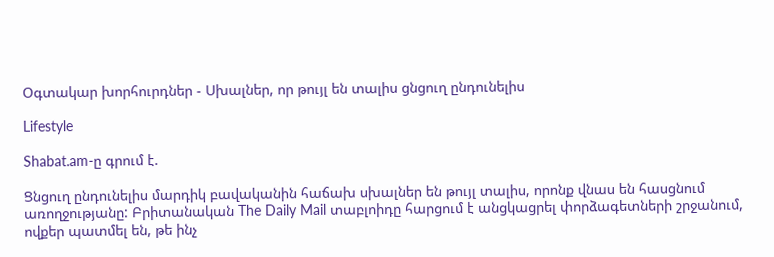Օգտակար խորհուրդներ - Սխալներ, որ թույլ են տալիս ցնցուղ ընդունելիս

Lifestyle

Shabat.am-ը գրում է.

Ցնցուղ ընդունելիս մարդիկ բավականին հաճախ սխալներ են թույլ տալիս, որոնք վնաս են հասցնում առողջությանը: Բրիտանական The Daily Mail տաբլոիդը հարցում է անցկացրել փորձագետների շրջանում, ովքեր պատմել են, թե ինչ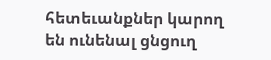հետեւանքներ կարող են ունենալ ցնցուղ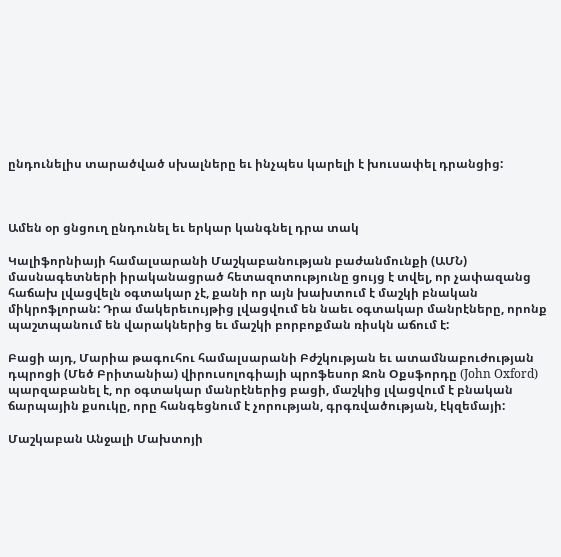ընդունելիս տարածված սխալները եւ ինչպես կարելի է խուսափել դրանցից:



Ամեն օր ցնցուղ ընդունել եւ երկար կանգնել դրա տակ

Կալիֆորնիայի համալսարանի Մաշկաբանության բաժանմունքի (ԱՄՆ) մասնագետների իրականացրած հետազոտությունը ցույց է տվել, որ չափազանց հաճախ լվացվելն օգտակար չէ, քանի որ այն խախտում է մաշկի բնական միկրոֆլորան: Դրա մակերեւույթից լվացվում են նաեւ օգտակար մանրէները, որոնք պաշտպանում են վարակներից եւ մաշկի բորբոքման ռիսկն աճում է:

Բացի այդ, Մարիա թագուհու համալսարանի Բժշկության եւ ատամնաբուժության դպրոցի (Մեծ Բրիտանիա) վիրուսոլոգիայի պրոֆեսոր Ջոն Օքսֆորդը (John Oxford) պարզաբանել է, որ օգտակար մանրէներից բացի, մաշկից լվացվում է բնական ճարպային քսուկը, որը հանգեցնում է չորության, գրգռվածության, էկզեմայի:

Մաշկաբան Անջալի Մախտոյի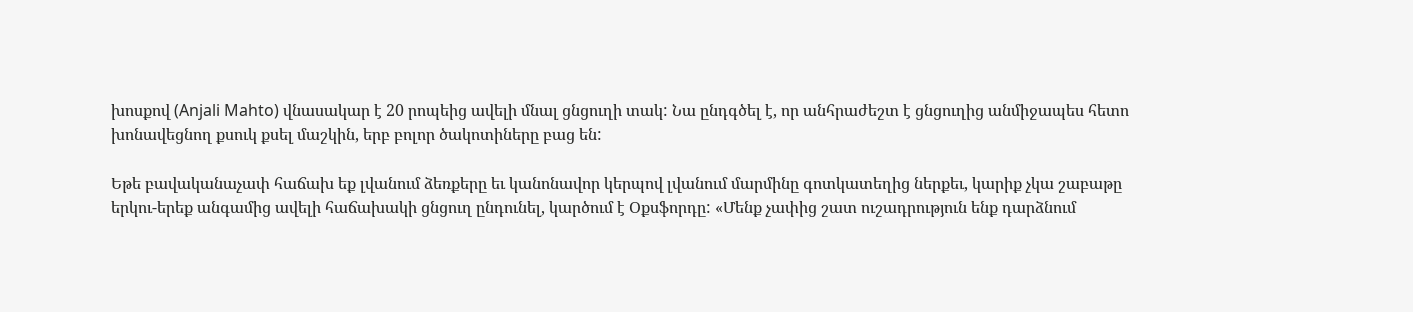խոսքով (Anjali Mahto) վնասակար է 20 րոպեից ավելի մնալ ցնցուղի տակ: Նա ընդգծել է, որ անհրաժեշտ է ցնցուղից անմիջապես հետո խոնավեցնող քսուկ քսել մաշկին, երբ բոլոր ծակոտիները բաց են:

Եթե բավականաչափ հաճախ եք լվանում ձեռքերը եւ կանոնավոր կերպով լվանում մարմինը գոտկատեղից ներքեւ, կարիք չկա շաբաթը երկու-երեք անգամից ավելի հաճախակի ցնցուղ ընդունել, կարծում է Օքսֆորդը: «Մենք չափից շատ ուշադրություն ենք դարձնում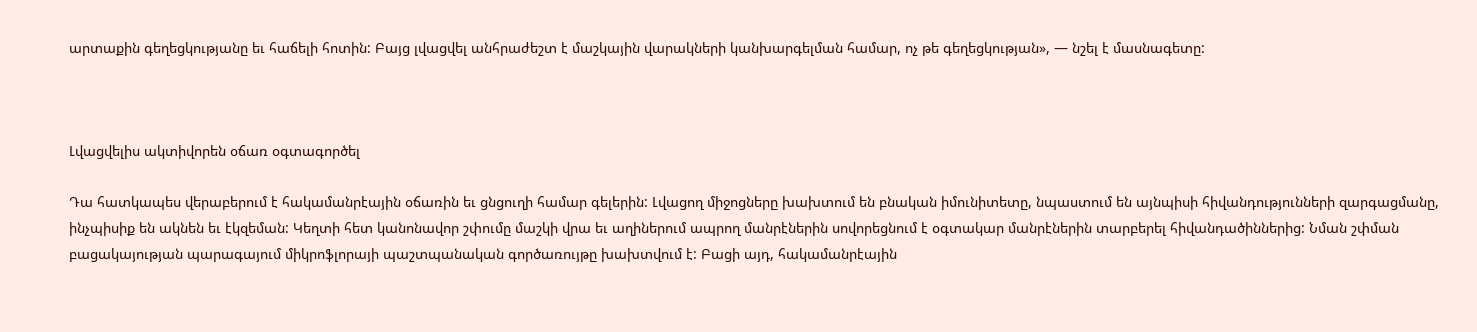արտաքին գեղեցկությանը եւ հաճելի հոտին: Բայց լվացվել անհրաժեշտ է մաշկային վարակների կանխարգելման համար, ոչ թե գեղեցկության», — նշել է մասնագետը:



Լվացվելիս ակտիվորեն օճառ օգտագործել

Դա հատկապես վերաբերում է հակամանրէային օճառին եւ ցնցուղի համար գելերին: Լվացող միջոցները խախտում են բնական իմունիտետը, նպաստում են այնպիսի հիվանդությունների զարգացմանը, ինչպիսիք են ակնեն եւ էկզեման: Կեղտի հետ կանոնավոր շփումը մաշկի վրա եւ աղիներում ապրող մանրէներին սովորեցնում է օգտակար մանրէներին տարբերել հիվանդածիններից: Նման շփման բացակայության պարագայում միկրոֆլորայի պաշտպանական գործառույթը խախտվում է: Բացի այդ, հակամանրէային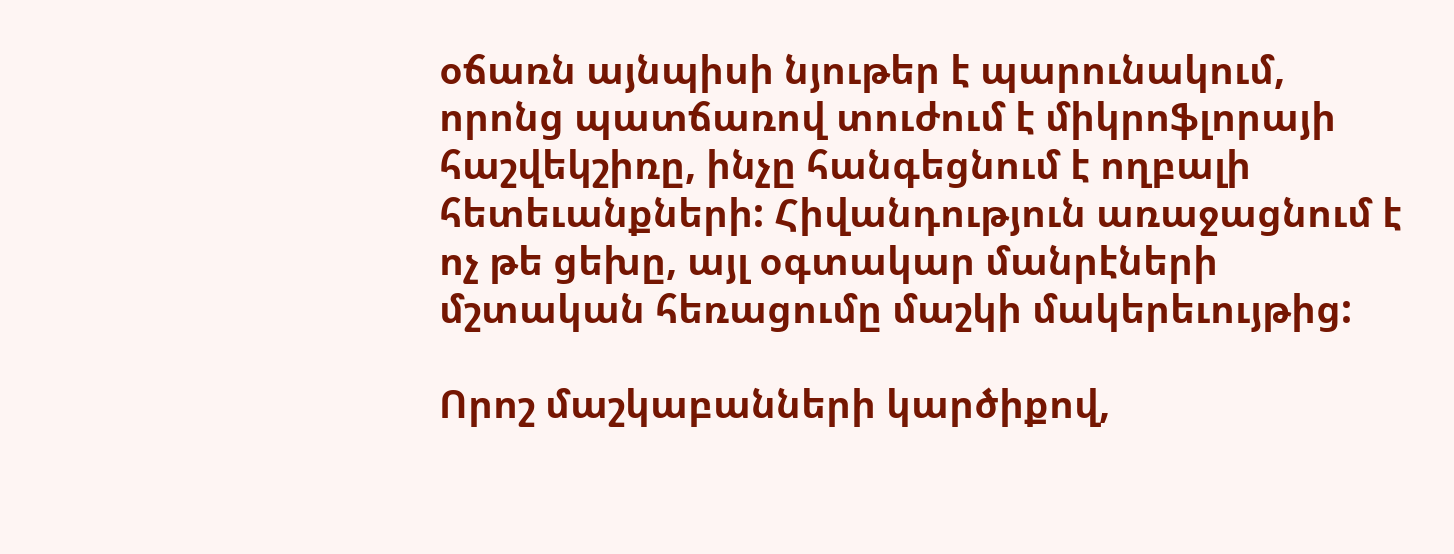օճառն այնպիսի նյութեր է պարունակում, որոնց պատճառով տուժում է միկրոֆլորայի հաշվեկշիռը, ինչը հանգեցնում է ողբալի հետեւանքների: Հիվանդություն առաջացնում է ոչ թե ցեխը, այլ օգտակար մանրէների մշտական հեռացումը մաշկի մակերեւույթից:

Որոշ մաշկաբանների կարծիքով,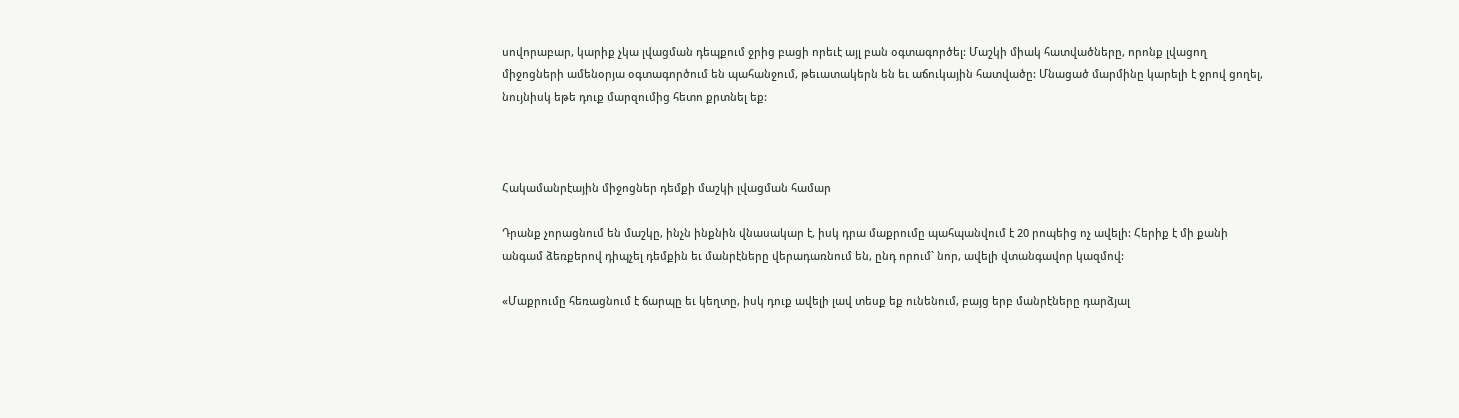սովորաբար, կարիք չկա լվացման դեպքում ջրից բացի որեւէ այլ բան օգտագործել: Մաշկի միակ հատվածները, որոնք լվացող միջոցների ամենօրյա օգտագործում են պահանջում, թեւատակերն են եւ աճուկային հատվածը: Մնացած մարմինը կարելի է ջրով ցողել, նույնիսկ եթե դուք մարզումից հետո քրտնել եք:



Հակամանրէային միջոցներ դեմքի մաշկի լվացման համար

Դրանք չորացնում են մաշկը, ինչն ինքնին վնասակար է, իսկ դրա մաքրումը պահպանվում է 20 րոպեից ոչ ավելի: Հերիք է մի քանի անգամ ձեռքերով դիպչել դեմքին եւ մանրէները վերադառնում են, ընդ որում` նոր, ավելի վտանգավոր կազմով:

«Մաքրումը հեռացնում է ճարպը եւ կեղտը, իսկ դուք ավելի լավ տեսք եք ունենում, բայց երբ մանրէները դարձյալ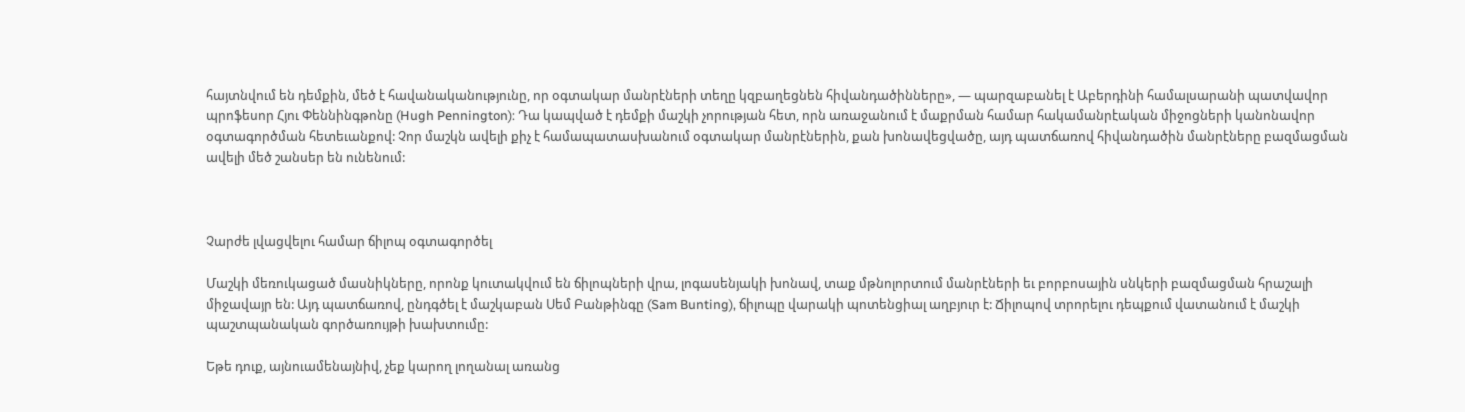հայտնվում են դեմքին, մեծ է հավանականությունը, որ օգտակար մանրէների տեղը կզբաղեցնեն հիվանդածինները», — պարզաբանել է Աբերդինի համալսարանի պատվավոր պրոֆեսոր Հյու Փեննինգթոնը (Hugh Pennington): Դա կապված է դեմքի մաշկի չորության հետ, որն առաջանում է մաքրման համար հակամանրէական միջոցների կանոնավոր օգտագործման հետեւանքով: Չոր մաշկն ավելի քիչ է համապատասխանում օգտակար մանրէներին, քան խոնավեցվածը, այդ պատճառով հիվանդածին մանրէները բազմացման ավելի մեծ շանսեր են ունենում:



Չարժե լվացվելու համար ճիլոպ օգտագործել

Մաշկի մեռուկացած մասնիկները, որոնք կուտակվում են ճիլոպների վրա, լոգասենյակի խոնավ, տաք մթնոլորտում մանրէների եւ բորբոսային սնկերի բազմացման հրաշալի միջավայր են: Այդ պատճառով, ընդգծել է մաշկաբան Սեմ Բանթինգը (Sam Bunting), ճիլոպը վարակի պոտենցիալ աղբյուր է: Ճիլոպով տրորելու դեպքում վատանում է մաշկի պաշտպանական գործառույթի խախտումը:

Եթե դուք, այնուամենայնիվ, չեք կարող լողանալ առանց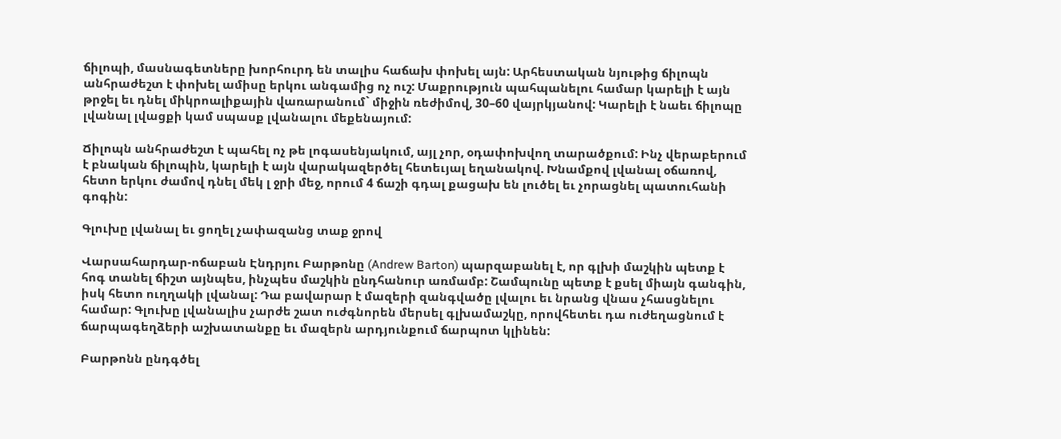ճիլոպի, մասնագետները խորհուրդ են տալիս հաճախ փոխել այն: Արհեստական նյութից ճիլոպն անհրաժեշտ է փոխել ամիսը երկու անգամից ոչ ուշ: Մաքրություն պահպանելու համար կարելի է այն թրջել եւ դնել միկրոալիքային վառարանում` միջին ռեժիմով, 30–60 վայրկյանով: Կարելի է նաեւ ճիլոպը լվանալ լվացքի կամ սպասք լվանալու մեքենայում:

Ճիլոպն անհրաժեշտ է պահել ոչ թե լոգասենյակում, այլ չոր, օդափոխվող տարածքում: Ինչ վերաբերում է բնական ճիլոպին, կարելի է այն վարակազերծել հետեւյալ եղանակով. Խնամքով լվանալ օճառով, հետո երկու ժամով դնել մեկ լ ջրի մեջ, որում 4 ճաշի գդալ քացախ են լուծել եւ չորացնել պատուհանի գոգին:

Գլուխը լվանալ եւ ցողել չափազանց տաք ջրով

Վարսահարդար-ոճաբան Էնդրյու Բարթոնը (Andrew Barton) պարզաբանել է, որ գլխի մաշկին պետք է հոգ տանել ճիշտ այնպես, ինչպես մաշկին ընդհանուր առմամբ: Շամպունը պետք է քսել միայն գանգին, իսկ հետո ուղղակի լվանալ: Դա բավարար է մազերի զանգվածը լվալու եւ նրանց վնաս չհասցնելու համար: Գլուխը լվանալիս չարժե շատ ուժգնորեն մերսել գլխամաշկը, որովհետեւ դա ուժեղացնում է ճարպագեղձերի աշխատանքը եւ մազերն արդյունքում ճարպոտ կլինեն:

Բարթոնն ընդգծել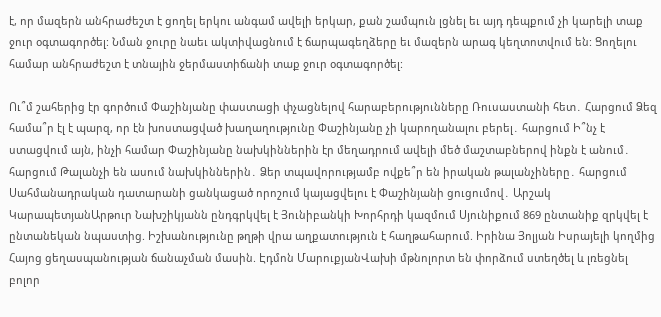է, որ մազերն անհրաժեշտ է ցողել երկու անգամ ավելի երկար, քան շամպուն լցնել եւ այդ դեպքում չի կարելի տաք ջուր օգտագործել: Նման ջուրը նաեւ ակտիվացնում է ճարպագեղձերը եւ մազերն արագ կեղտոտվում են: Ցողելու համար անհրաժեշտ է տնային ջերմաստիճանի տաք ջուր օգտագործել:

Ու՞մ շահերից էր գործում Փաշինյանը փաստացի փչացնելով հարաբերությունները Ռուսաստանի հետ․ Հարցում Ձեզ համա՞ր էլ է պարզ, որ էն խոստացված խաղաղությունը Փաշինյանը չի կարողանալու բերել․ հարցում Ի՞նչ է ստացվում այն, ինչի համար Փաշինյանը նախկիններին էր մեղադրում ավելի մեծ մաշտաբներով ինքն է անում․ հարցում Թալանչի են ասում նախկիններին․ Ձեր տպավորությամբ ովքե՞ր են իրական թալանչիները․ հարցում Սահմանադրական դատարանի ցանկացած որոշում կայացվելու է Փաշինյանի ցուցումով․ Արշակ ԿարապետյանԱրթուր Նախշիկյանն ընդգրկվել է Յունիբանկի Խորհրդի կազմում Սյունիքում 869 ընտանիք զրկվել է ընտանեկան նպաստից. Իշխանությունը թղթի վրա աղքատություն է հաղթահարում. Իրինա Յոլյան Իսրայելի կողմից Հայոց ցեղասպանության ճանաչման մասին. Էդմոն ՄարուքյանՎախի մթնոլորտ են փորձում ստեղծել և լռեցնել բոլոր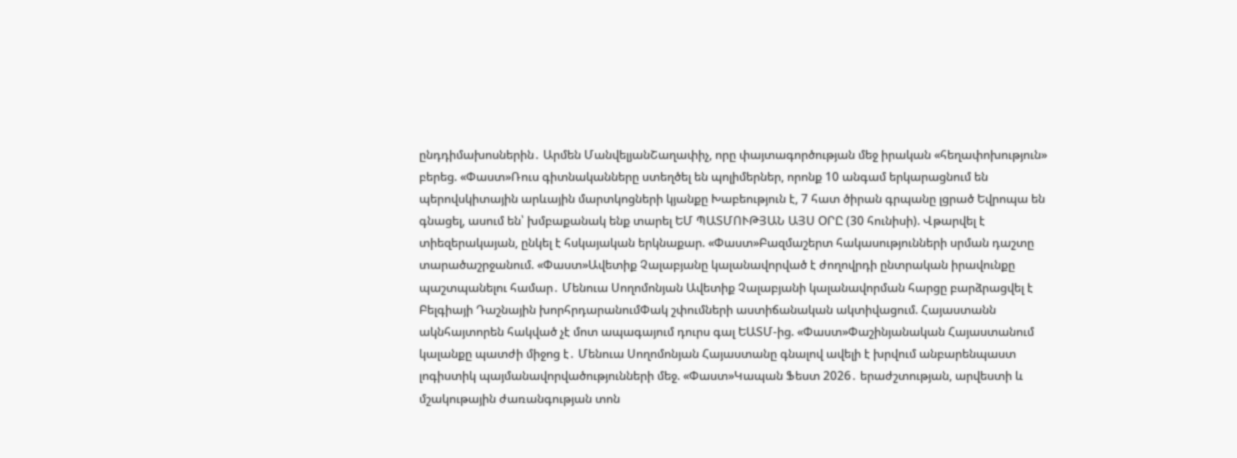ընդդիմախոսներին․ Արմեն ՄանվելյանՇաղափիչ, որը փայտագործության մեջ իրական «հեղափոխություն» բերեց. «Փաստ»Ռուս գիտնականները ստեղծել են պոլիմերներ, որոնք 10 անգամ երկարացնում են պերովսկիտային արևային մարտկոցների կյանքը Խաբեություն է, 7 հատ ծիրան գրպանը լցրած Եվրոպա են գնացել, ասում են՝ խմբաքանակ ենք տարել ԵՄ ՊԱՏՄՈՒԹՅԱՆ ԱՅՍ ՕՐԸ (30 հունիսի). Վթարվել է տիեզերակայան, ընկել է հսկայական երկնաքար. «Փաստ»Բազմաշերտ հակասությունների սրման դաշտը տարածաշրջանում. «Փաստ»Ավետիք Չալաբյանը կալանավորված է ժողովրդի ընտրական իրավունքը պաշտպանելու համար․ Մենուա Սողոմոնյան Ավետիք Չալաբյանի կալանավորման հարցը բարձրացվել է Բելգիայի Դաշնային խորհրդարանումՓակ շփումների աստիճանական ակտիվացում. Հայաստանն ակնհայտորեն հակված չէ մոտ ապագայում դուրս գալ ԵԱՏՄ-ից. «Փաստ»Փաշինյանական Հայաստանում կալանքը պատժի միջոց է․ Մենուա Սողոմոնյան Հայաստանը գնալով ավելի է խրվում անբարենպաստ լոգիստիկ պայմանավորվածությունների մեջ. «Փաստ»Կապան Ֆեստ 2026․ երաժշտության, արվեստի և մշակութային ժառանգության տոն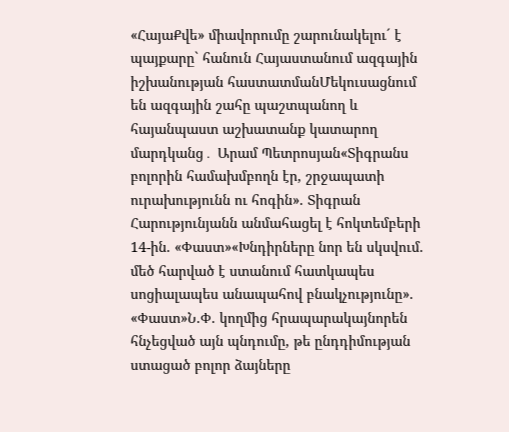«ՀայաՔվե» միավորումը շարունակելու´ է պայքարը` հանուն Հայաստանում ազգային իշխանության հաստատմանՄեկուսացնում են ազգային շահը պաշտպանող և հայանպաստ աշխատանք կատարող մարդկանց․ Արամ Պետրոսյան«Տիգրանս բոլորին համախմբողն էր, շրջապատի ուրախությունն ու հոգին». Տիգրան Հարությունյանն անմահացել է հոկտեմբերի 14-ին. «Փաստ»«Խնդիրները նոր են սկսվում. մեծ հարված է ստանում հատկապես սոցիալապես անապահով բնակչությունը». «Փաստ»Ն.Փ. կողմից հրապարակայնորեն հնչեցված այն պնդումը, թե ընդդիմության ստացած բոլոր ձայները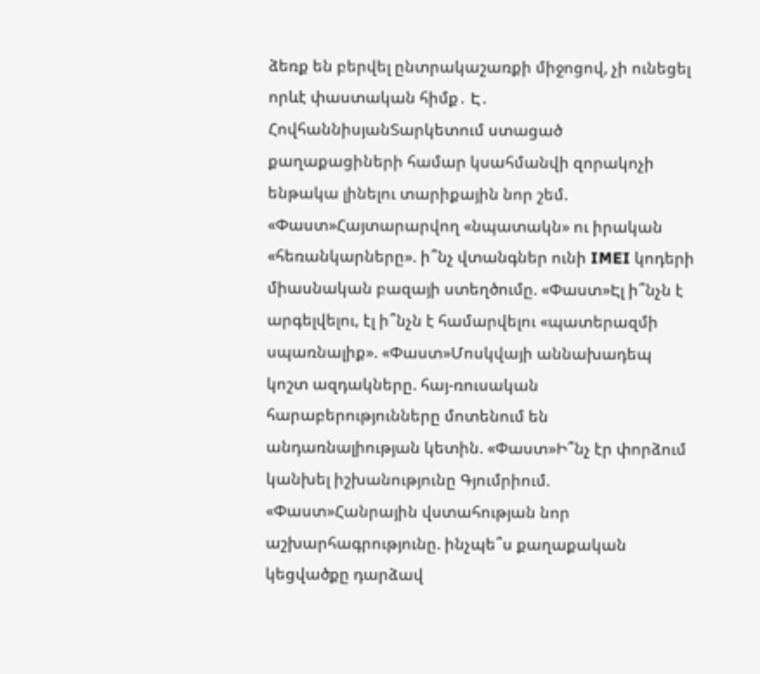ձեռք են բերվել ընտրակաշառքի միջոցով, չի ունեցել որևէ փաստական հիմք․ Է․ ՀովհաննիսյանՏարկետում ստացած քաղաքացիների համար կսահմանվի զորակոչի ենթակա լինելու տարիքային նոր շեմ. «Փաստ»Հայտարարվող «նպատակն» ու իրական «հեռանկարները». ի՞նչ վտանգներ ունի IMEI կոդերի միասնական բազայի ստեղծումը. «Փաստ»Էլ ի՞նչն է արգելվելու, էլ ի՞նչն է համարվելու «պատերազմի սպառնալիք». «Փաստ»Մոսկվայի աննախադեպ կոշտ ազդակները. հայ-ռուսական հարաբերությունները մոտենում են անդառնալիության կետին. «Փաստ»Ի՞նչ էր փորձում կանխել իշխանությունը Գյումրիում. «Փաստ»Հանրային վստահության նոր աշխարհագրությունը. ինչպե՞ս քաղաքական կեցվածքը դարձավ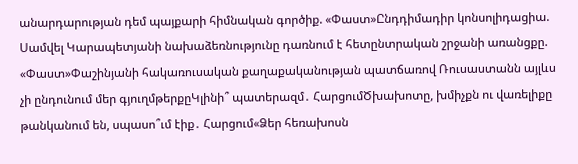անարդարության դեմ պայքարի հիմնական գործիք. «Փաստ»Ընդդիմադիր կոնսոլիդացիա. Սամվել Կարապետյանի նախաձեռնությունը դառնում է հետընտրական շրջանի առանցքը. «Փաստ»Փաշինյանի հակառուսական քաղաքականության պատճառով Ռուսաստանն այլևս չի ընդունում մեր գյուղմթերքըԿլինի՞ պատերազմ․ ՀարցումԾխախոտը, խմիչքն ու վառելիքը թանկանում են, սպասո՞ւմ էիք․ Հարցում«Ձեր հեռախոսն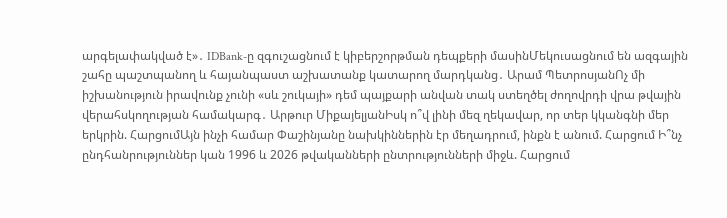արգելափակված է»․ IDBank-ը զգուշացնում է կիբերշորթման դեպքերի մասինՄեկուսացնում են ազգային շահը պաշտպանող և հայանպաստ աշխատանք կատարող մարդկանց․ Արամ ՊետրոսյանՈչ մի իշխանություն իրավունք չունի «սև շուկայի» դեմ պայքարի անվան տակ ստեղծել ժողովրդի վրա թվային վերահսկողության համակարգ․ Արթուր ՄիքայելյանԻսկ ո՞վ լինի մեզ ղեկավար, որ տեր կկանգնի մեր երկրին. ՀարցումԱյն ինչի համար Փաշինյանը նախկիններին էր մեղադրում, ինքն է անում. Հարցում Ի՞նչ ընդհանրություններ կան 1996 և 2026 թվականների ընտրությունների միջև. Հարցում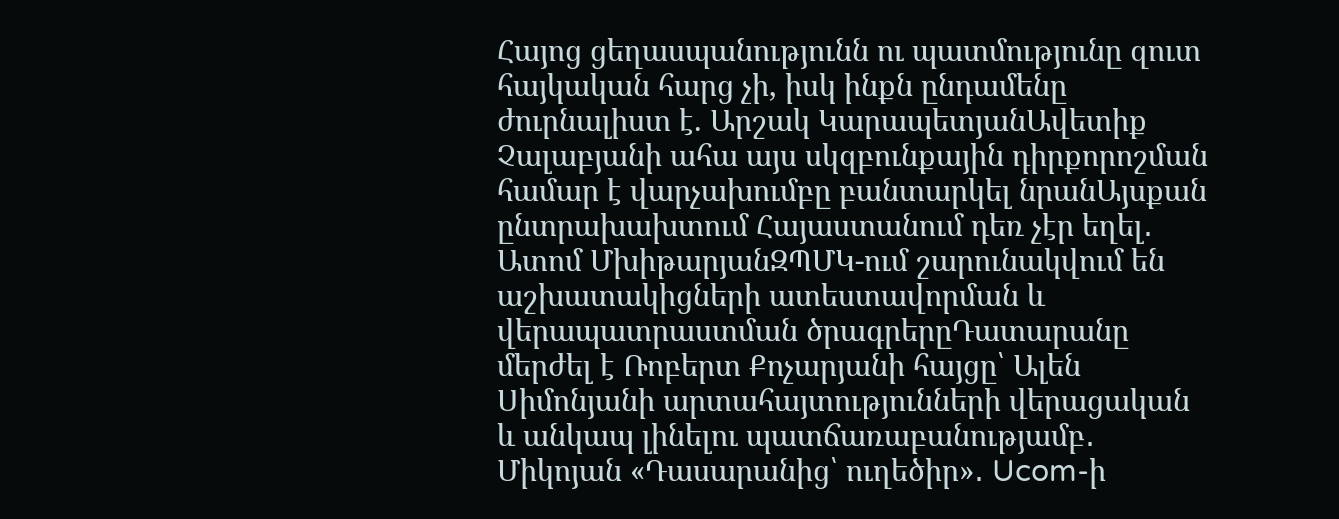Հայոց ցեղասպանությունն ու պատմությունը զուտ հայկական հարց չի, իսկ ինքն ընդամենը ժուրնալիստ է. Արշակ ԿարապետյանԱվետիք Չալաբյանի ահա այս սկզբունքային դիրքորոշման համար է վարչախումբը բանտարկել նրանԱյսքան ընտրախախտում Հայաստանում դեռ չէր եղել․ Ատոմ ՄխիթարյանԶՊՄԿ-ում շարունակվում են աշխատակիցների ատեստավորման և վերապատրաստման ծրագրերըԴատարանը մերժել է Ռոբերտ Քոչարյանի հայցը՝ Ալեն Սիմոնյանի արտահայտությունների վերացական և անկապ լինելու պատճառաբանությամբ․ Միկոյան «Դասարանից՝ ուղեծիր»․ Ucom-ի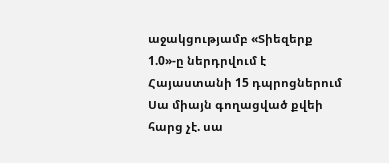աջակցությամբ «Տիեզերք 1.0»-ը ներդրվում է Հայաստանի 15 դպրոցներում Սա միայն գողացված քվեի հարց չէ. սա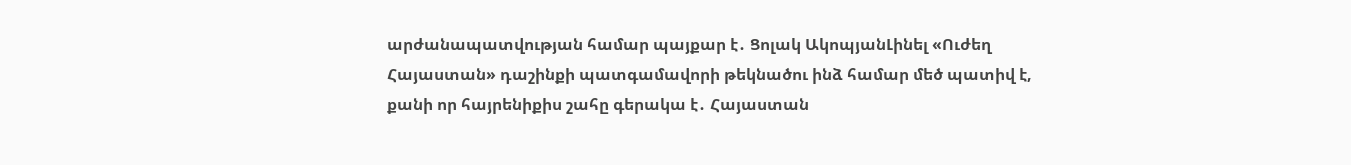արժանապատվության համար պայքար է․ Ցոլակ ԱկոպյանԼինել «Ուժեղ Հայաստան» դաշինքի պատգամավորի թեկնածու ինձ համար մեծ պատիվ է, քանի որ հայրենիքիս շահը գերակա է․ Հայաստան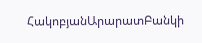ՀակոբյանԱրարատԲանկի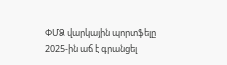ՓՄՁ վարկային պորտֆելը 2025-ին աճ է գրանցել